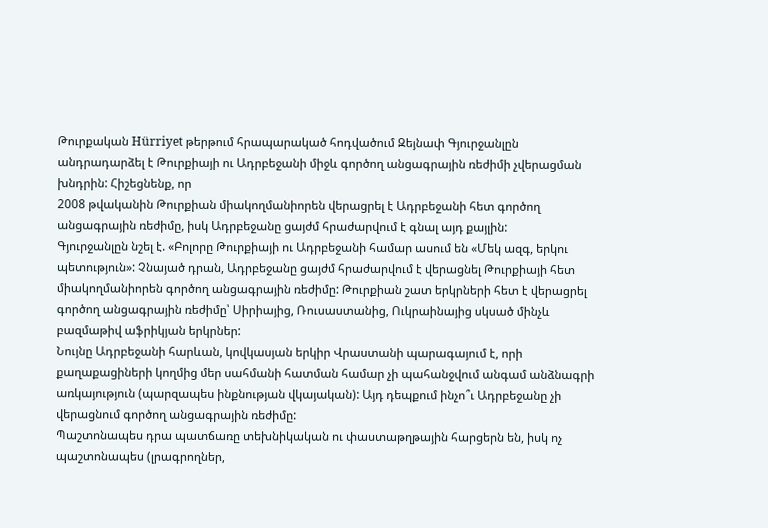Թուրքական Hürriyet թերթում հրապարակած հոդվածում Զեյնափ Գյուրջանլըն անդրադարձել է Թուրքիայի ու Ադրբեջանի միջև գործող անցագրային ռեժիմի չվերացման խնդրին: Հիշեցնենք, որ
2008 թվականին Թուրքիան միակողմանիորեն վերացրել է Ադրբեջանի հետ գործող անցագրային ռեժիմը, իսկ Ադրբեջանը ցայժմ հրաժարվում է գնալ այդ քայլին:
Գյուրջանլըն նշել է. «Բոլորը Թուրքիայի ու Ադրբեջանի համար ասում են «Մեկ ազգ, երկու պետություն»: Չնայած դրան, Ադրբեջանը ցայժմ հրաժարվում է վերացնել Թուրքիայի հետ միակողմանիորեն գործող անցագրային ռեժիմը: Թուրքիան շատ երկրների հետ է վերացրել գործող անցագրային ռեժիմը՝ Սիրիայից, Ռուսաստանից, Ուկրաինայից սկսած մինչև բազմաթիվ աֆրիկյան երկրներ:
Նույնը Ադրբեջանի հարևան, կովկասյան երկիր Վրաստանի պարագայում է, որի քաղաքացիների կողմից մեր սահմանի հատման համար չի պահանջվում անգամ անձնագրի առկայություն (պարզապես ինքնության վկայական): Այդ դեպքում ինչո՞ւ Ադրբեջանը չի վերացնում գործող անցագրային ռեժիմը:
Պաշտոնապես դրա պատճառը տեխնիկական ու փաստաթղթային հարցերն են, իսկ ոչ պաշտոնապես (լրագրողներ,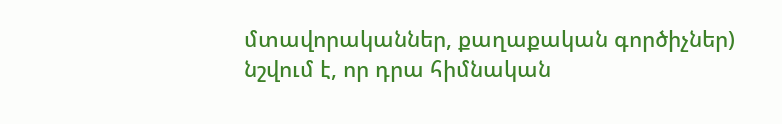մտավորականներ, քաղաքական գործիչներ) նշվում է, որ դրա հիմնական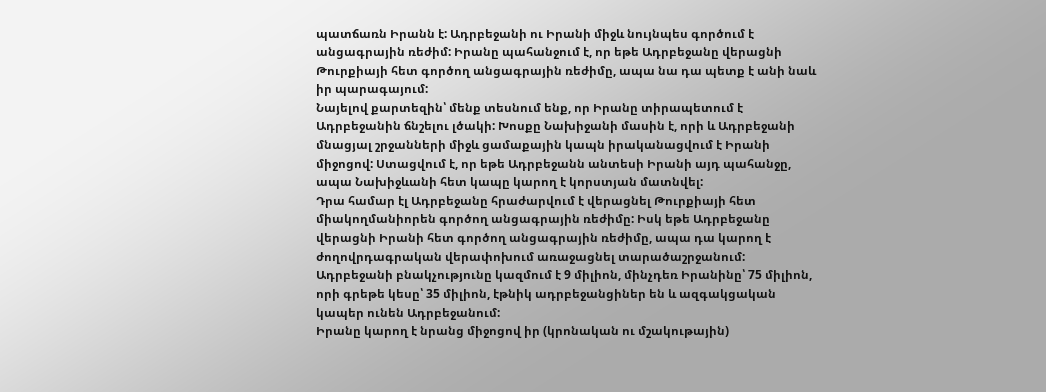պատճառն Իրանն է: Ադրբեջանի ու Իրանի միջև նույնպես գործում է անցագրային ռեժիմ: Իրանը պահանջում է, որ եթե Ադրբեջանը վերացնի Թուրքիայի հետ գործող անցագրային ռեժիմը, ապա նա դա պետք է անի նաև իր պարագայում:
Նայելով քարտեզին՝ մենք տեսնում ենք, որ Իրանը տիրապետում է Ադրբեջանին ճնշելու լծակի: Խոսքը Նախիջանի մասին է, որի և Ադրբեջանի մնացյալ շրջանների միջև ցամաքային կապն իրականացվում է Իրանի միջոցով: Ստացվում է, որ եթե Ադրբեջանն անտեսի Իրանի այդ պահանջը, ապա Նախիջևանի հետ կապը կարող է կորստյան մատնվել:
Դրա համար էլ Ադրբեջանը հրաժարվում է վերացնել Թուրքիայի հետ միակողմանիորեն գործող անցագրային ռեժիմը: Իսկ եթե Ադրբեջանը վերացնի Իրանի հետ գործող անցագրային ռեժիմը, ապա դա կարող է ժողովրդագրական վերափոխում առաջացնել տարածաշրջանում: Ադրբեջանի բնակչությունը կազմում է 9 միլիոն, մինչդեռ Իրանինը՝ 75 միլիոն, որի գրեթե կեսը՝ 35 միլիոն, էթնիկ ադրբեջանցիներ են և ազգակցական կապեր ունեն Ադրբեջանում:
Իրանը կարող է նրանց միջոցով իր (կրոնական ու մշակութային)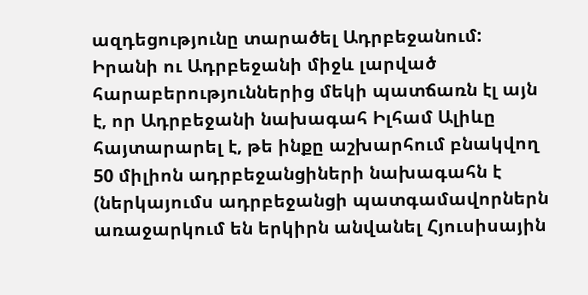ազդեցությունը տարածել Ադրբեջանում: Իրանի ու Ադրբեջանի միջև լարված հարաբերություններից մեկի պատճառն էլ այն է, որ Ադրբեջանի նախագահ Իլհամ Ալիևը հայտարարել է, թե ինքը աշխարհում բնակվող 50 միլիոն ադրբեջանցիների նախագահն է (ներկայումս ադրբեջանցի պատգամավորներն առաջարկում են երկիրն անվանել Հյուսիսային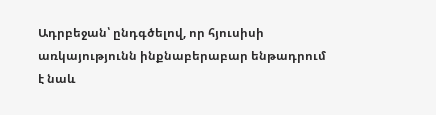Ադրբեջան՝ ընդգծելով, որ հյուսիսի առկայությունն ինքնաբերաբար ենթադրում է նաև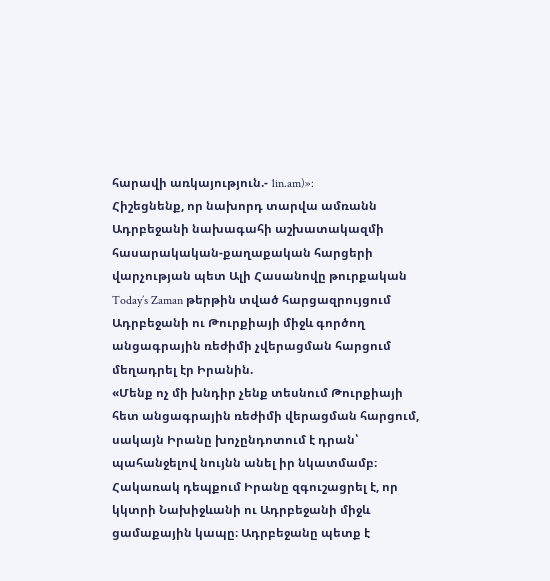հարավի առկայություն.- 1in.am)»:
Հիշեցնենք, որ նախորդ տարվա ամռանն Ադրբեջանի նախագահի աշխատակազմի հասարակական-քաղաքական հարցերի վարչության պետ Ալի Հասանովը թուրքական Today’s Zaman թերթին տված հարցազրույցում Ադրբեջանի ու Թուրքիայի միջև գործող անցագրային ռեժիմի չվերացման հարցում մեղադրել էր Իրանին.
«Մենք ոչ մի խնդիր չենք տեսնում Թուրքիայի հետ անցագրային ռեժիմի վերացման հարցում, սակայն Իրանը խոչընդոտում է դրան՝ պահանջելով նույնն անել իր նկատմամբ։ Հակառակ դեպքում Իրանը զգուշացրել է, որ կկտրի Նախիջևանի ու Ադրբեջանի միջև ցամաքային կապը։ Ադրբեջանը պետք է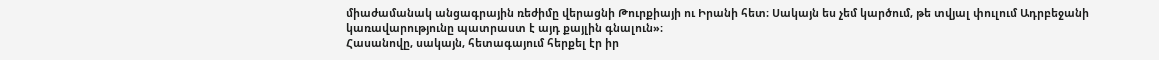միաժամանակ անցագրային ռեժիմը վերացնի Թուրքիայի ու Իրանի հետ։ Սակայն ես չեմ կարծում, թե տվյալ փուլում Ադրբեջանի կառավարությունը պատրաստ է այդ քայլին գնալուն»։
Հասանովը, սակայն, հետագայում հերքել էր իր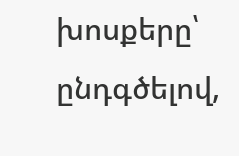խոսքերը՝ ընդգծելով,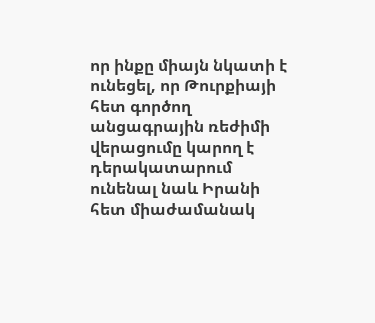որ ինքը միայն նկատի է ունեցել, որ Թուրքիայի հետ գործող անցագրային ռեժիմի վերացումը կարող է դերակատարում ունենալ նաև Իրանի հետ միաժամանակ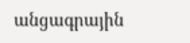անցագրային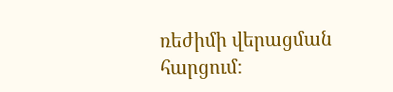ռեժիմի վերացման հարցում։